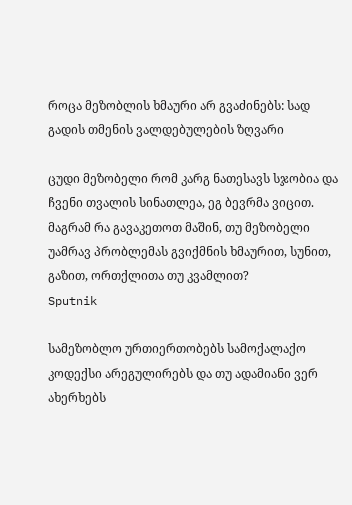როცა მეზობლის ხმაური არ გვაძინებს: სად გადის თმენის ვალდებულების ზღვარი

ცუდი მეზობელი რომ კარგ ნათესავს სჯობია და ჩვენი თვალის სინათლეა, ეგ ბევრმა ვიცით. მაგრამ რა გავაკეთოთ მაშინ, თუ მეზობელი უამრავ პრობლემას გვიქმნის ხმაურით, სუნით, გაზით, ორთქლითა თუ კვამლით?
Sputnik

სამეზობლო ურთიერთობებს სამოქალაქო კოდექსი არეგულირებს და თუ ადამიანი ვერ ახერხებს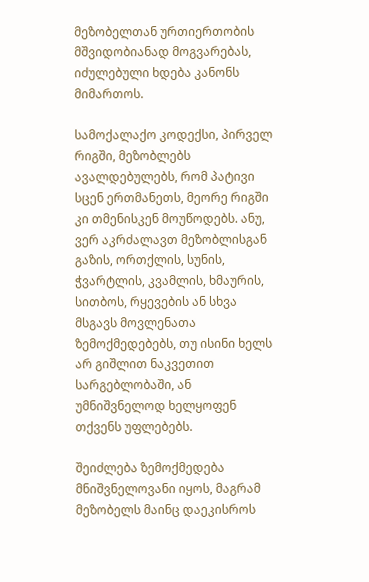მეზობელთან ურთიერთობის მშვიდობიანად მოგვარებას, იძულებული ხდება კანონს მიმართოს.

სამოქალაქო კოდექსი, პირველ რიგში, მეზობლებს ავალდებულებს, რომ პატივი სცენ ერთმანეთს, მეორე რიგში კი თმენისკენ მოუწოდებს. ანუ, ვერ აკრძალავთ მეზობლისგან გაზის, ორთქლის, სუნის, ჭვარტლის, კვამლის, ხმაურის, სითბოს, რყევების ან სხვა მსგავს მოვლენათა ზემოქმედებებს, თუ ისინი ხელს არ გიშლით ნაკვეთით სარგებლობაში, ან უმნიშვნელოდ ხელყოფენ თქვენს უფლებებს.

შეიძლება ზემოქმედება მნიშვნელოვანი იყოს, მაგრამ მეზობელს მაინც დაეკისროს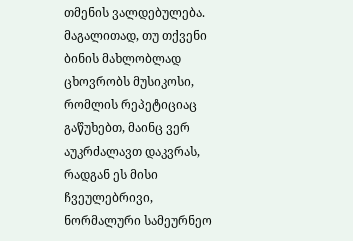თმენის ვალდებულება. მაგალითად, თუ თქვენი  ბინის მახლობლად ცხოვრობს მუსიკოსი, რომლის რეპეტიციაც გაწუხებთ, მაინც ვერ აუკრძალავთ დაკვრას, რადგან ეს მისი ჩვეულებრივი, ნორმალური სამეურნეო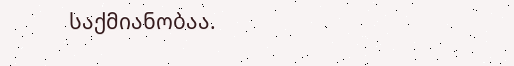საქმიანობაა.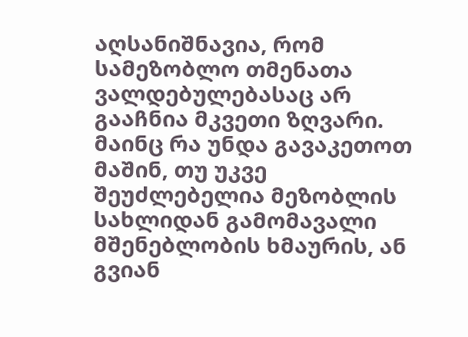აღსანიშნავია, რომ სამეზობლო თმენათა ვალდებულებასაც არ გააჩნია მკვეთი ზღვარი. მაინც რა უნდა გავაკეთოთ მაშინ, თუ უკვე შეუძლებელია მეზობლის სახლიდან გამომავალი მშენებლობის ხმაურის, ან გვიან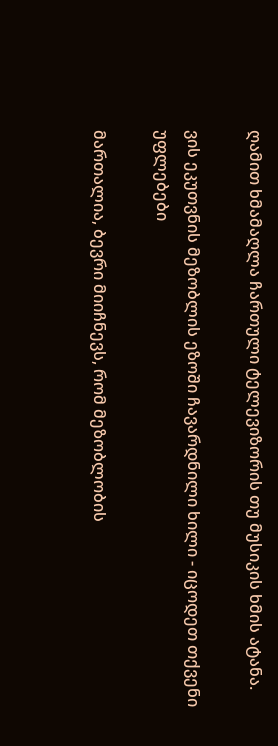ღამით ხმამაღლა ჩართული ტელევიზორის თუ მუსიკის ხმის ატანა.

ვის ეკუთვნის მეზობლის ეზოში ჩავარდნილი ხილი - იცოდეთ თქვენი უფლებები

მართალია, ბევრი მიიჩნევს, რომ მეზობლობის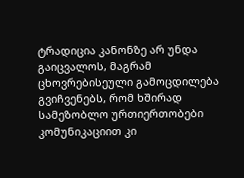ტრადიცია კანონზე არ უნდა გაიცვალოს, მაგრამ ცხოვრებისეული გამოცდილება გვიჩვენებს, რომ ხშირად სამეზობლო ურთიერთობები კომუნიკაციით კი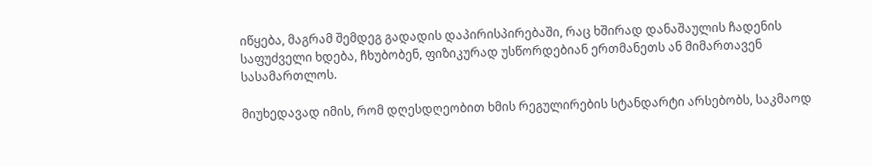იწყება, მაგრამ შემდეგ გადადის დაპირისპირებაში, რაც ხშირად დანაშაულის ჩადენის საფუძველი ხდება, ჩხუბობენ, ფიზიკურად უსწორდებიან ერთმანეთს ან მიმართავენ სასამართლოს.

მიუხედავად იმის, რომ დღესდღეობით ხმის რეგულირების სტანდარტი არსებობს, საკმაოდ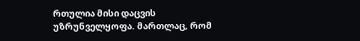რთულია მისი დაცვის უზრუნველყოფა. მართლაც, რომ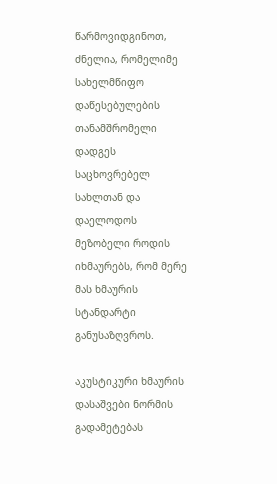წარმოვიდგინოთ, ძნელია, რომელიმე სახელმწიფო დაწესებულების თანამშრომელი დადგეს საცხოვრებელ სახლთან და დაელოდოს მეზობელი როდის იხმაურებს, რომ მერე მას ხმაურის სტანდარტი განუსაზღვროს.

აკუსტიკური ხმაურის დასაშვები ნორმის გადამეტებას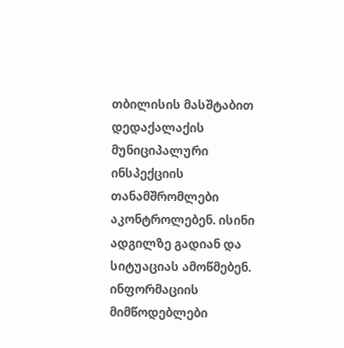თბილისის მასშტაბით დედაქალაქის მუნიციპალური ინსპექციის თანამშრომლები აკონტროლებენ. ისინი ადგილზე გადიან და სიტუაციას ამოწმებენ. ინფორმაციის მიმწოდებლები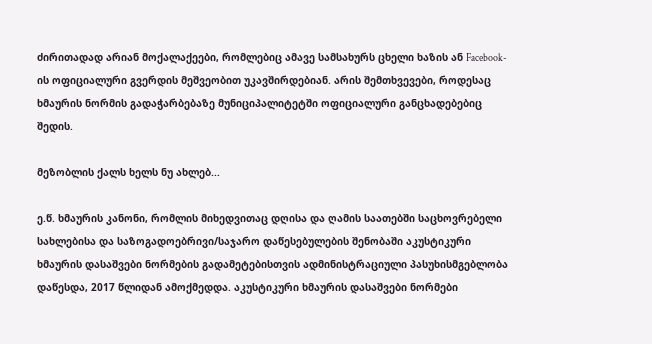ძირითადად არიან მოქალაქეები, რომლებიც ამავე სამსახურს ცხელი ხაზის ან Facebook-ის ოფიციალური გვერდის მეშვეობით უკავშირდებიან. არის შემთხვევები, როდესაც ხმაურის ნორმის გადაჭარბებაზე მუნიციპალიტეტში ოფიციალური განცხადებებიც შედის.

მეზობლის ქალს ხელს ნუ ახლებ...

ე.წ. ხმაურის კანონი, რომლის მიხედვითაც დღისა და ღამის საათებში საცხოვრებელი სახლებისა და საზოგადოებრივი/საჯარო დაწესებულების შენობაში აკუსტიკური ხმაურის დასაშვები ნორმების გადამეტებისთვის ადმინისტრაციული პასუხისმგებლობა დაწესდა, 2017 წლიდან ამოქმედდა. აკუსტიკური ხმაურის დასაშვები ნორმები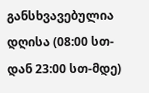განსხვავებულია დღისა (08:00 სთ-დან 23:00 სთ-მდე)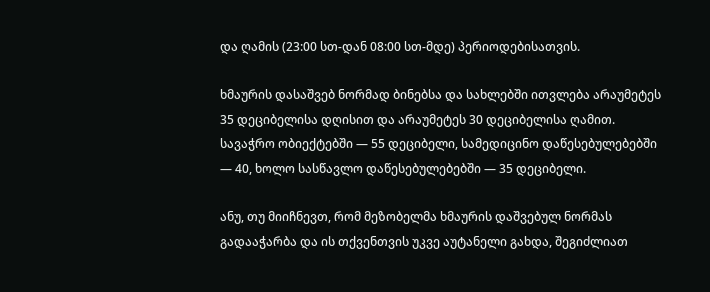და ღამის (23:00 სთ-დან 08:00 სთ-მდე) პერიოდებისათვის.

ხმაურის დასაშვებ ნორმად ბინებსა და სახლებში ითვლება არაუმეტეს 35 დეციბელისა დღისით და არაუმეტეს 30 დეციბელისა ღამით. სავაჭრო ობიექტებში — 55 დეციბელი, სამედიცინო დაწესებულებებში — 40, ხოლო სასწავლო დაწესებულებებში — 35 დეციბელი.

ანუ, თუ მიიჩნევთ, რომ მეზობელმა ხმაურის დაშვებულ ნორმას გადააჭარბა და ის თქვენთვის უკვე აუტანელი გახდა, შეგიძლიათ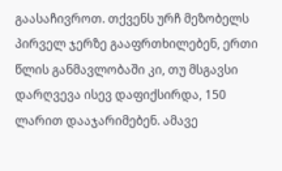გაასაჩივროთ. თქვენს ურჩ მეზობელს პირველ ჯერზე გააფრთხილებენ, ერთი წლის განმავლობაში კი, თუ მსგავსი დარღვევა ისევ დაფიქსირდა, 150 ლარით დააჯარიმებენ. ამავე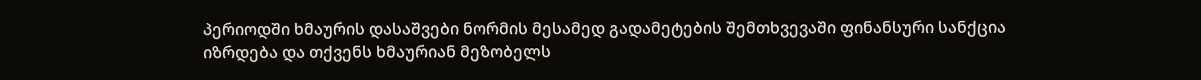პერიოდში ხმაურის დასაშვები ნორმის მესამედ გადამეტების შემთხვევაში ფინანსური სანქცია იზრდება და თქვენს ხმაურიან მეზობელს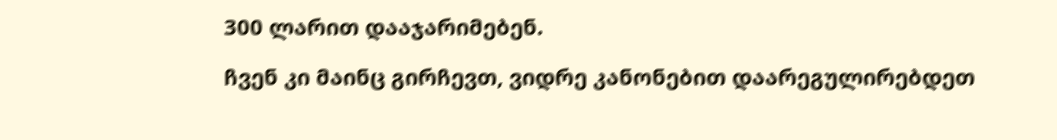300 ლარით დააჯარიმებენ.

ჩვენ კი მაინც გირჩევთ, ვიდრე კანონებით დაარეგულირებდეთ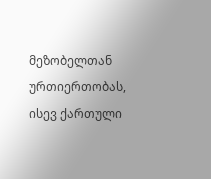მეზობელთან ურთიერთობას, ისევ ქართული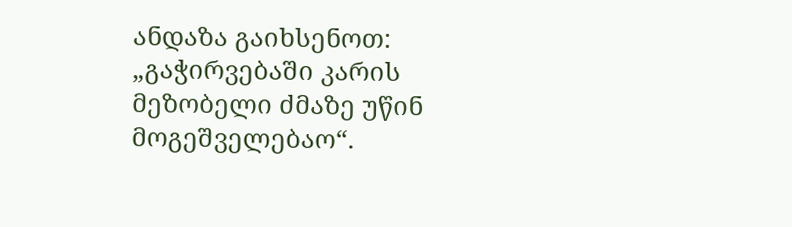ანდაზა გაიხსენოთ:  „გაჭირვებაში კარის მეზობელი ძმაზე უწინ მოგეშველებაო“.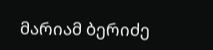მარიამ ბერიძე